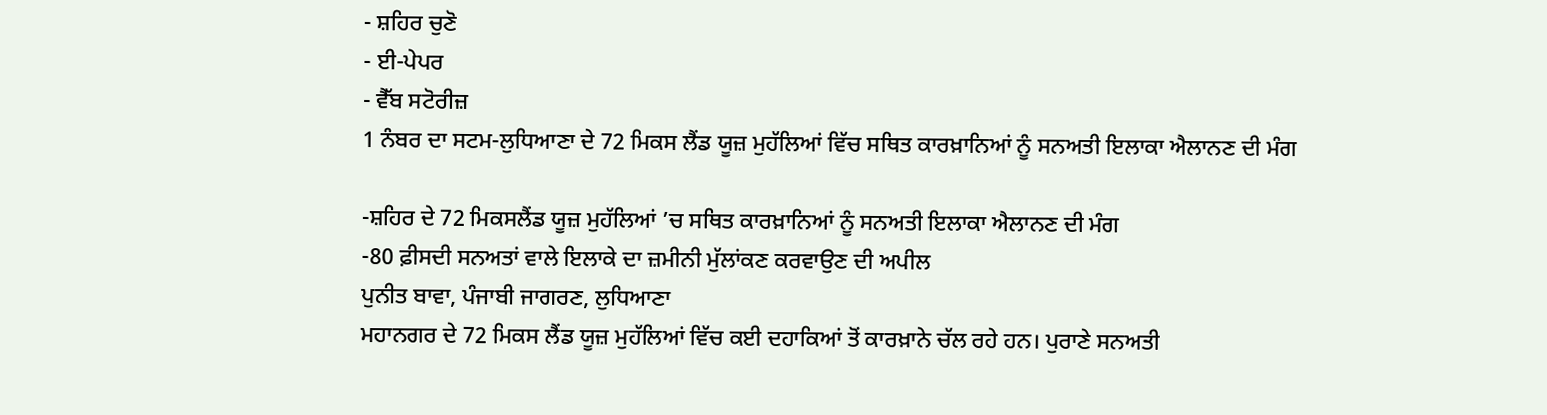- ਸ਼ਹਿਰ ਚੁਣੋ
- ਈ-ਪੇਪਰ
- ਵੈੱਬ ਸਟੋਰੀਜ਼
1 ਨੰਬਰ ਦਾ ਸਟਮ-ਲੁਧਿਆਣਾ ਦੇ 72 ਮਿਕਸ ਲੈਂਡ ਯੂਜ਼ ਮੁਹੱਲਿਆਂ ਵਿੱਚ ਸਥਿਤ ਕਾਰਖ਼ਾਨਿਆਂ ਨੂੰ ਸਨਅਤੀ ਇਲਾਕਾ ਐਲਾਨਣ ਦੀ ਮੰਗ

-ਸ਼ਹਿਰ ਦੇ 72 ਮਿਕਸਲੈਂਡ ਯੂਜ਼ ਮੁਹੱਲਿਆਂ ’ਚ ਸਥਿਤ ਕਾਰਖ਼ਾਨਿਆਂ ਨੂੰ ਸਨਅਤੀ ਇਲਾਕਾ ਐਲਾਨਣ ਦੀ ਮੰਗ
-80 ਫ਼ੀਸਦੀ ਸਨਅਤਾਂ ਵਾਲੇ ਇਲਾਕੇ ਦਾ ਜ਼ਮੀਨੀ ਮੁੱਲਾਂਕਣ ਕਰਵਾਉਣ ਦੀ ਅਪੀਲ
ਪੁਨੀਤ ਬਾਵਾ, ਪੰਜਾਬੀ ਜਾਗਰਣ, ਲੁਧਿਆਣਾ
ਮਹਾਨਗਰ ਦੇ 72 ਮਿਕਸ ਲੈਂਡ ਯੂਜ਼ ਮੁਹੱਲਿਆਂ ਵਿੱਚ ਕਈ ਦਹਾਕਿਆਂ ਤੋਂ ਕਾਰਖ਼ਾਨੇ ਚੱਲ ਰਹੇ ਹਨ। ਪੁਰਾਣੇ ਸਨਅਤੀ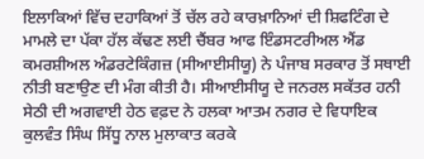ਇਲਾਕਿਆਂ ਵਿੱਚ ਦਹਾਕਿਆਂ ਤੋਂ ਚੱਲ ਰਹੇ ਕਾਰਖ਼ਾਨਿਆਂ ਦੀ ਸ਼ਿਫਟਿੰਗ ਦੇ ਮਾਮਲੇ ਦਾ ਪੱਕਾ ਹੱਲ ਕੱਢਣ ਲਈ ਚੈਂਬਰ ਆਫ ਇੰਡਸਟਰੀਅਲ ਐਂਡ ਕਮਰਸ਼ੀਅਲ ਅੰਡਰਟੇਕਿੰਗਜ਼ (ਸੀਆਈਸੀਯੂ) ਨੇ ਪੰਜਾਬ ਸਰਕਾਰ ਤੋਂ ਸਥਾਈ ਨੀਤੀ ਬਣਾਉਣ ਦੀ ਮੰਗ ਕੀਤੀ ਹੈ। ਸੀਆਈਸੀਯੂ ਦੇ ਜਨਰਲ ਸਕੱਤਰ ਹਨੀ ਸੇਠੀ ਦੀ ਅਗਵਾਈ ਹੇਠ ਵਫ਼ਦ ਨੇ ਹਲਕਾ ਆਤਮ ਨਗਰ ਦੇ ਵਿਧਾਇਕ ਕੁਲਵੰਤ ਸਿੰਘ ਸਿੱਧੂ ਨਾਲ ਮੁਲਾਕਾਤ ਕਰਕੇ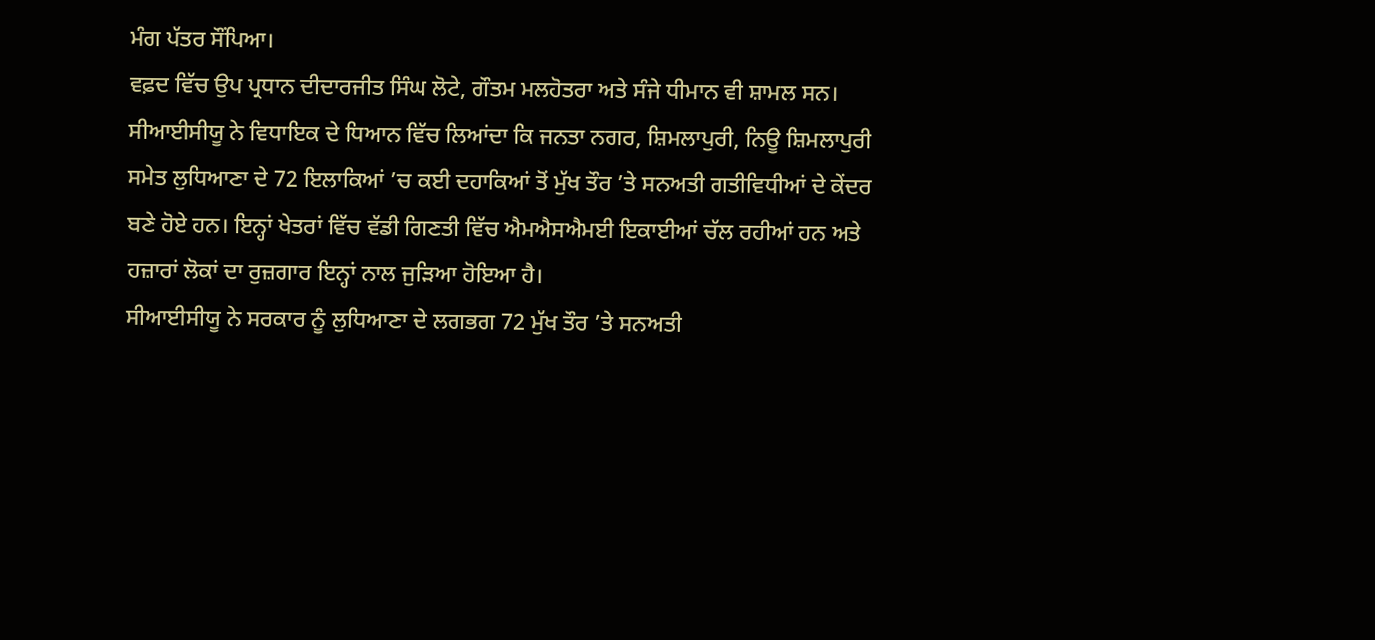ਮੰਗ ਪੱਤਰ ਸੌਂਪਿਆ।
ਵਫ਼ਦ ਵਿੱਚ ਉਪ ਪ੍ਰਧਾਨ ਦੀਦਾਰਜੀਤ ਸਿੰਘ ਲੋਟੇ, ਗੌਤਮ ਮਲਹੋਤਰਾ ਅਤੇ ਸੰਜੇ ਧੀਮਾਨ ਵੀ ਸ਼ਾਮਲ ਸਨ। ਸੀਆਈਸੀਯੂ ਨੇ ਵਿਧਾਇਕ ਦੇ ਧਿਆਨ ਵਿੱਚ ਲਿਆਂਦਾ ਕਿ ਜਨਤਾ ਨਗਰ, ਸ਼ਿਮਲਾਪੁਰੀ, ਨਿਊ ਸ਼ਿਮਲਾਪੁਰੀ ਸਮੇਤ ਲੁਧਿਆਣਾ ਦੇ 72 ਇਲਾਕਿਆਂ ’ਚ ਕਈ ਦਹਾਕਿਆਂ ਤੋਂ ਮੁੱਖ ਤੌਰ ’ਤੇ ਸਨਅਤੀ ਗਤੀਵਿਧੀਆਂ ਦੇ ਕੇਂਦਰ ਬਣੇ ਹੋਏ ਹਨ। ਇਨ੍ਹਾਂ ਖੇਤਰਾਂ ਵਿੱਚ ਵੱਡੀ ਗਿਣਤੀ ਵਿੱਚ ਐਮਐਸਐਮਈ ਇਕਾਈਆਂ ਚੱਲ ਰਹੀਆਂ ਹਨ ਅਤੇ ਹਜ਼ਾਰਾਂ ਲੋਕਾਂ ਦਾ ਰੁਜ਼ਗਾਰ ਇਨ੍ਹਾਂ ਨਾਲ ਜੁੜਿਆ ਹੋਇਆ ਹੈ।
ਸੀਆਈਸੀਯੂ ਨੇ ਸਰਕਾਰ ਨੂੰ ਲੁਧਿਆਣਾ ਦੇ ਲਗਭਗ 72 ਮੁੱਖ ਤੌਰ ’ਤੇ ਸਨਅਤੀ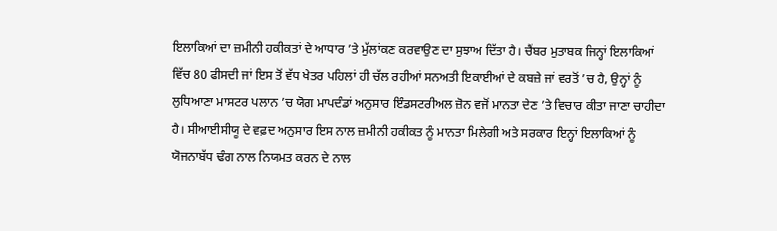ਇਲਾਕਿਆਂ ਦਾ ਜ਼ਮੀਨੀ ਹਕੀਕਤਾਂ ਦੇ ਆਧਾਰ ’ਤੇ ਮੁੱਲਾਂਕਣ ਕਰਵਾਉਣ ਦਾ ਸੁਝਾਅ ਦਿੱਤਾ ਹੈ। ਚੈਂਬਰ ਮੁਤਾਬਕ ਜਿਨ੍ਹਾਂ ਇਲਾਕਿਆਂ ਵਿੱਚ 80 ਫੀਸਦੀ ਜਾਂ ਇਸ ਤੋਂ ਵੱਧ ਖੇਤਰ ਪਹਿਲਾਂ ਹੀ ਚੱਲ ਰਹੀਆਂ ਸਨਅਤੀ ਇਕਾਈਆਂ ਦੇ ਕਬਜ਼ੇ ਜਾਂ ਵਰਤੋਂ ’ਚ ਹੈ, ਉਨ੍ਹਾਂ ਨੂੰ ਲੁਧਿਆਣਾ ਮਾਸਟਰ ਪਲਾਨ ’ਚ ਯੋਗ ਮਾਪਦੰਡਾਂ ਅਨੁਸਾਰ ਇੰਡਸਟਰੀਅਲ ਜ਼ੋਨ ਵਜੋਂ ਮਾਨਤਾ ਦੇਣ ’ਤੇ ਵਿਚਾਰ ਕੀਤਾ ਜਾਣਾ ਚਾਹੀਦਾ ਹੈ। ਸੀਆਈਸੀਯੂ ਦੇ ਵਫ਼ਦ ਅਨੁਸਾਰ ਇਸ ਨਾਲ ਜ਼ਮੀਨੀ ਹਕੀਕਤ ਨੂੰ ਮਾਨਤਾ ਮਿਲੇਗੀ ਅਤੇ ਸਰਕਾਰ ਇਨ੍ਹਾਂ ਇਲਾਕਿਆਂ ਨੂੰ ਯੋਜਨਾਬੱਧ ਢੰਗ ਨਾਲ ਨਿਯਮਤ ਕਰਨ ਦੇ ਨਾਲ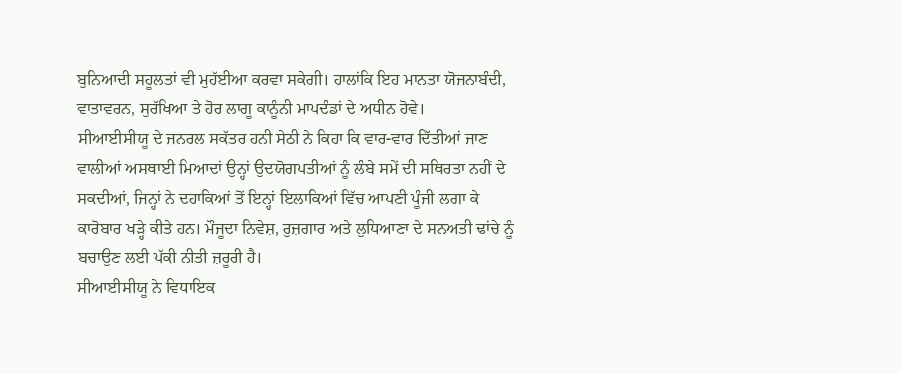ਬੁਨਿਆਦੀ ਸਹੂਲਤਾਂ ਵੀ ਮੁਹੱਈਆ ਕਰਵਾ ਸਕੇਗੀ। ਹਾਲਾਂਕਿ ਇਹ ਮਾਨਤਾ ਯੋਜਨਾਬੰਦੀ, ਵਾਤਾਵਰਨ, ਸੁਰੱਖਿਆ ਤੇ ਹੋਰ ਲਾਗੂ ਕਾਨੂੰਨੀ ਮਾਪਦੰਡਾਂ ਦੇ ਅਧੀਨ ਹੋਵੇ।
ਸੀਆਈਸੀਯੂ ਦੇ ਜਨਰਲ ਸਕੱਤਰ ਹਨੀ ਸੇਠੀ ਨੇ ਕਿਹਾ ਕਿ ਵਾਰ-ਵਾਰ ਦਿੱਤੀਆਂ ਜਾਣ ਵਾਲੀਆਂ ਅਸਥਾਈ ਮਿਆਦਾਂ ਉਨ੍ਹਾਂ ਉਦਯੋਗਪਤੀਆਂ ਨੂੰ ਲੰਬੇ ਸਮੇਂ ਦੀ ਸਥਿਰਤਾ ਨਹੀਂ ਦੇ ਸਕਦੀਆਂ, ਜਿਨ੍ਹਾਂ ਨੇ ਦਹਾਕਿਆਂ ਤੋਂ ਇਨ੍ਹਾਂ ਇਲਾਕਿਆਂ ਵਿੱਚ ਆਪਣੀ ਪੂੰਜੀ ਲਗਾ ਕੇ ਕਾਰੋਬਾਰ ਖੜ੍ਹੇ ਕੀਤੇ ਹਨ। ਮੌਜੂਦਾ ਨਿਵੇਸ਼, ਰੁਜ਼ਗਾਰ ਅਤੇ ਲੁਧਿਆਣਾ ਦੇ ਸਨਅਤੀ ਢਾਂਚੇ ਨੂੰ ਬਚਾਉਣ ਲਈ ਪੱਕੀ ਨੀਤੀ ਜ਼ਰੂਰੀ ਹੈ।
ਸੀਆਈਸੀਯੂ ਨੇ ਵਿਧਾਇਕ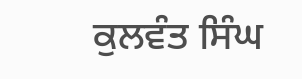ਕੁਲਵੰਤ ਸਿੰਘ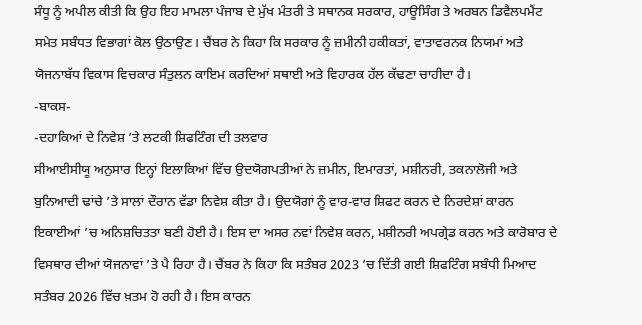ਸੰਧੂ ਨੂੰ ਅਪੀਲ ਕੀਤੀ ਕਿ ਉਹ ਇਹ ਮਾਮਲਾ ਪੰਜਾਬ ਦੇ ਮੁੱਖ ਮੰਤਰੀ ਤੇ ਸਥਾਨਕ ਸਰਕਾਰ, ਹਾਊਸਿੰਗ ਤੇ ਅਰਬਨ ਡਿਵੈਲਪਮੈਂਟ ਸਮੇਤ ਸਬੰਧਤ ਵਿਭਾਗਾਂ ਕੋਲ ਉਠਾਉਣ। ਚੈਂਬਰ ਨੇ ਕਿਹਾ ਕਿ ਸਰਕਾਰ ਨੂੰ ਜ਼ਮੀਨੀ ਹਕੀਕਤਾਂ, ਵਾਤਾਵਰਨਕ ਨਿਯਮਾਂ ਅਤੇ ਯੋਜਨਾਬੱਧ ਵਿਕਾਸ ਵਿਚਕਾਰ ਸੰਤੁਲਨ ਕਾਇਮ ਕਰਦਿਆਂ ਸਥਾਈ ਅਤੇ ਵਿਹਾਰਕ ਹੱਲ ਕੱਢਣਾ ਚਾਹੀਦਾ ਹੈ।
-ਬਾਕਸ-
-ਦਹਾਕਿਆਂ ਦੇ ਨਿਵੇਸ਼ ’ਤੇ ਲਟਕੀ ਸ਼ਿਫਟਿੰਗ ਦੀ ਤਲਵਾਰ
ਸੀਆਈਸੀਯੂ ਅਨੁਸਾਰ ਇਨ੍ਹਾਂ ਇਲਾਕਿਆਂ ਵਿੱਚ ਉਦਯੋਗਪਤੀਆਂ ਨੇ ਜ਼ਮੀਨ, ਇਮਾਰਤਾਂ, ਮਸ਼ੀਨਰੀ, ਤਕਨਾਲੋਜੀ ਅਤੇ ਬੁਨਿਆਦੀ ਢਾਂਚੇ ’ਤੇ ਸਾਲਾਂ ਦੌਰਾਨ ਵੱਡਾ ਨਿਵੇਸ਼ ਕੀਤਾ ਹੈ। ਉਦਯੋਗਾਂ ਨੂੰ ਵਾਰ-ਵਾਰ ਸ਼ਿਫਟ ਕਰਨ ਦੇ ਨਿਰਦੇਸ਼ਾਂ ਕਾਰਨ ਇਕਾਈਆਂ ’ਚ ਅਨਿਸ਼ਚਿਤਤਾ ਬਣੀ ਹੋਈ ਹੈ। ਇਸ ਦਾ ਅਸਰ ਨਵਾਂ ਨਿਵੇਸ਼ ਕਰਨ, ਮਸ਼ੀਨਰੀ ਅਪਗ੍ਰੇਡ ਕਰਨ ਅਤੇ ਕਾਰੋਬਾਰ ਦੇ ਵਿਸਥਾਰ ਦੀਆਂ ਯੋਜਨਾਵਾਂ ’ਤੇ ਪੈ ਰਿਹਾ ਹੈ। ਚੈਂਬਰ ਨੇ ਕਿਹਾ ਕਿ ਸਤੰਬਰ 2023 ’ਚ ਦਿੱਤੀ ਗਈ ਸ਼ਿਫਟਿੰਗ ਸਬੰਧੀ ਮਿਆਦ ਸਤੰਬਰ 2026 ਵਿੱਚ ਖ਼ਤਮ ਹੋ ਰਹੀ ਹੈ। ਇਸ ਕਾਰਨ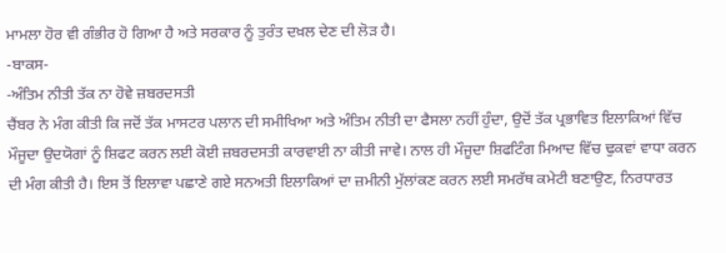ਮਾਮਲਾ ਹੋਰ ਵੀ ਗੰਭੀਰ ਹੋ ਗਿਆ ਹੈ ਅਤੇ ਸਰਕਾਰ ਨੂੰ ਤੁਰੰਤ ਦਖ਼ਲ ਦੇਣ ਦੀ ਲੋੜ ਹੈ।
-ਬਾਕਸ-
-ਅੰਤਿਮ ਨੀਤੀ ਤੱਕ ਨਾ ਹੋਵੇ ਜ਼ਬਰਦਸਤੀ
ਚੈਂਬਰ ਨੇ ਮੰਗ ਕੀਤੀ ਕਿ ਜਦੋਂ ਤੱਕ ਮਾਸਟਰ ਪਲਾਨ ਦੀ ਸਮੀਖਿਆ ਅਤੇ ਅੰਤਿਮ ਨੀਤੀ ਦਾ ਫੈਸਲਾ ਨਹੀਂ ਹੁੰਦਾ, ਉਦੋਂ ਤੱਕ ਪ੍ਰਭਾਵਿਤ ਇਲਾਕਿਆਂ ਵਿੱਚ ਮੌਜੂਦਾ ਉਦਯੋਗਾਂ ਨੂੰ ਸ਼ਿਫਟ ਕਰਨ ਲਈ ਕੋਈ ਜ਼ਬਰਦਸਤੀ ਕਾਰਵਾਈ ਨਾ ਕੀਤੀ ਜਾਵੇ। ਨਾਲ ਹੀ ਮੌਜੂਦਾ ਸ਼ਿਫਟਿੰਗ ਮਿਆਦ ਵਿੱਚ ਢੁਕਵਾਂ ਵਾਧਾ ਕਰਨ ਦੀ ਮੰਗ ਕੀਤੀ ਹੈ। ਇਸ ਤੋਂ ਇਲਾਵਾ ਪਛਾਣੇ ਗਏ ਸਨਅਤੀ ਇਲਾਕਿਆਂ ਦਾ ਜ਼ਮੀਨੀ ਮੁੱਲਾਂਕਣ ਕਰਨ ਲਈ ਸਮਰੱਥ ਕਮੇਟੀ ਬਣਾਉਣ, ਨਿਰਧਾਰਤ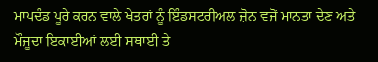ਮਾਪਦੰਡ ਪੂਰੇ ਕਰਨ ਵਾਲੇ ਖੇਤਰਾਂ ਨੂੰ ਇੰਡਸਟਰੀਅਲ ਜ਼ੋਨ ਵਜੋਂ ਮਾਨਤਾ ਦੇਣ ਅਤੇ ਮੌਜੂਦਾ ਇਕਾਈਆਂ ਲਈ ਸਥਾਈ ਤੇ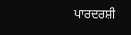ਪਾਰਦਰਸ਼ੀ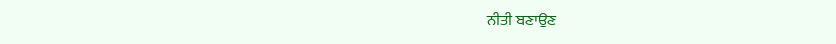ਨੀਤੀ ਬਣਾਉਣ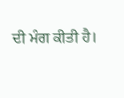ਦੀ ਮੰਗ ਕੀਤੀ ਹੈ।